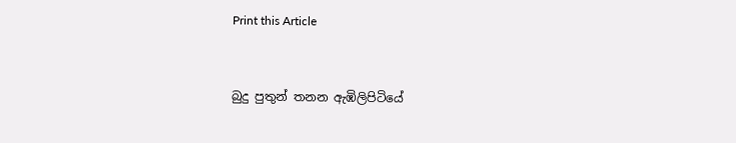Print this Article


බුදු පුතුන් තනන ඇඹිලිපිටියේ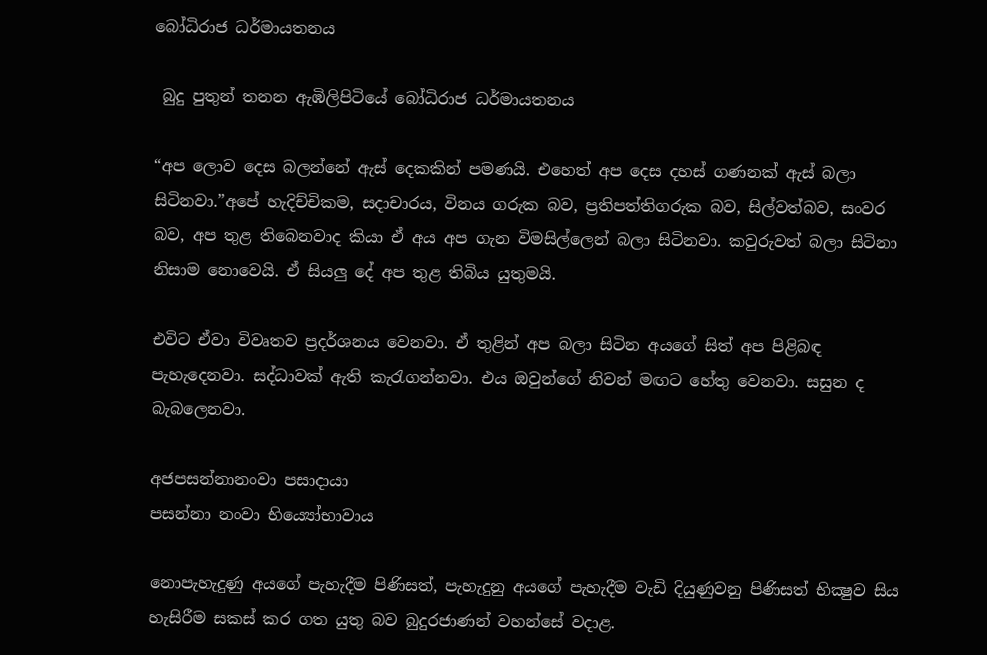බෝධිරාජ ධර්මායතනය

 බුදු පුතුන් තනන ඇඹිලිපිටියේ බෝධිරාජ ධර්මායතනය

“අප ලොව දෙස බලන්නේ ඇස් දෙකකින් පමණයි. එහෙත් අප දෙස දහස් ගණනක් ඇස් බලා සිටිනවා.”අපේ හැදිච්චිකම, සදාචාරය, විනය ගරුක බව, ප්‍රතිපත්තිගරුක බව, සිල්වත්බව, සංවර බව, අප තුළ තිබෙනවාද කියා ඒ අය අප ගැන විමසිල්ලෙන් බලා සිටිනවා. කවුරුවත් බලා සිටිනා නිසාම නොවෙයි. ඒ සියලු දේ අප තුළ තිබිය යුතුමයි.

එවිට ඒවා විවෘතව ප්‍රදර්ශනය වෙනවා. ඒ තුළින් අප බලා සිටින අයගේ සිත් අප පිළිබඳ පැහැදෙනවා. සද්ධාවක් ඇති කැරැගන්නවා. එය ඔවුන්ගේ නිවන් මඟට හේතු වෙනවා. සසුන ද බැබලෙනවා.

අජපසන්නානංවා පසාදායා
පසන්නා නංවා භිය්‍යෝභාවාය

නොපැහැදුණු අයගේ පැහැදීම පිණිසත්, පැහැදුනු අයගේ පැහැදීම වැඩි දියුණුවනු පිණිසත් භික්‍ෂුව සිය හැසිරීම සකස් කර ගත යුතු බව බුදුරජාණන් වහන්සේ වදාළ.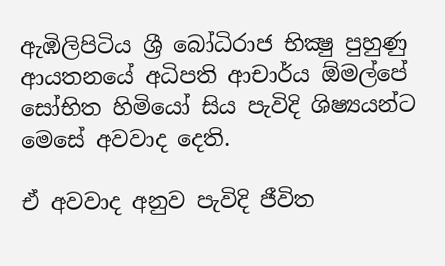ඇඹිලිපිටිය ශ්‍රී බෝධිරාජ භික්‍ෂු පුහුණු ආයතනයේ අධිපති ආචාර්ය ඕමල්පේ සෝභිත හිමියෝ සිය පැවිදි ශිෂ්‍යයන්ට මෙසේ අවවාද දෙති.

ඒ අවවාද අනුව පැවිදි ජීවිත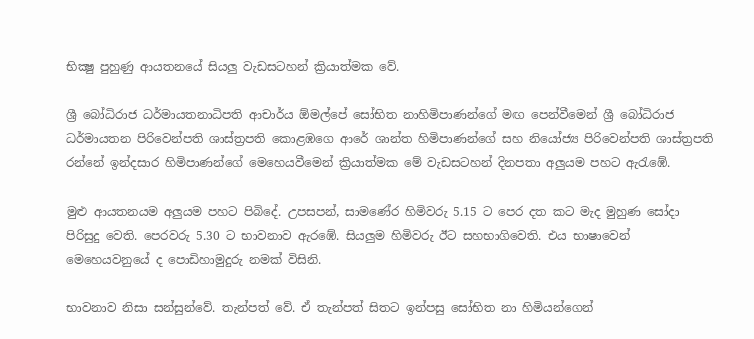භික්‍ෂු පුහුණු ආයතනයේ සියලු වැඩසටහන් ක්‍රියාත්මක වේ.

ශ්‍රී බෝධිරාජ ධර්මායතනාධිපති ආචාර්ය ඕමල්පේ සෝභිත නාහිමිපාණන්ගේ මඟ පෙන්වීමෙන් ශ්‍රී බෝධිරාජ ධර්මායතන පිරිවෙන්පති ශාස්ත්‍රපති කොළඹගෙ ආරේ ශාන්ත හිමිපාණන්ගේ සහ නියෝජ්‍ය පිරිවෙන්පති ශාස්ත්‍රපති රන්නේ ඉන්දසාර හිමිපාණන්ගේ මෙහෙයවීමෙන් ක්‍රියාත්මක මේ වැඩසටහන් දිනපතා අලුයම පහට ඇරැඹේ.

මුළු ආයතනයම අලුයම පහට පිබිදේ. උපසපන්, සාමණේර හිමිවරු 5.15 ට පෙර දත කට මැද මුහුණ සෝදා පිරිසුදු වෙති. පෙරවරු 5.30 ට භාවනාව ඇරඹේ. සියලුම හිමිවරු ඊට සහභාගිවෙති. එය භාෂාවෙන් මෙහෙයවනුයේ ද පොඩිහාමුදුරු නමක් විසිනි.

භාවනාව නිසා සන්සුන්වේ. තැන්පත් වේ. ඒ තැන්පත් සිතට ඉන්පසු සෝභිත නා හිමියන්ගෙන්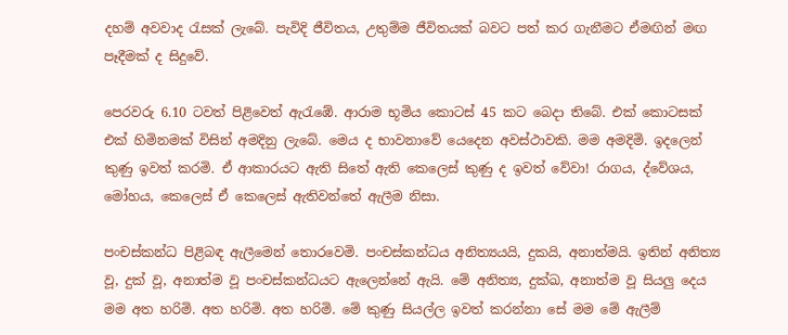දහම් අවවාද රැසක් ලැබේ. පැවිදි ජීවිතය, උතුම්ම ජීවිතයක් බවට පත් කර ගැනීමට ඒමඟින් මඟ පෑදීමක් ද සිදුවේ.

පෙරවරු 6.10 ටවත් පිළිවෙත් ඇරැඹේ. ආරාම භූමිය කොටස් 45 කට බෙදා තිබේ. එක් කොටසක් එක් හිමිනමක් විසින් අමදිනු ලැබේ. මෙය ද භාවනාවේ යෙදෙන අවස්ථාවකි. මම අමදිමි. ඉදලෙන් කුණු ඉවත් කරමි. ඒ ආකාරයට ඇති සිතේ ඇති කෙලෙස් කුණු ද ඉවත් වේවා! රාගය, ද්වේශය, මෝහය, කෙලෙස් ඒ කෙලෙස් ඇතිවන්තේ ඇලීම නිසා.

පංචස්කන්ධ පිළිබඳ ඇලීමෙන් තොරවෙමි. පංචස්කන්ධය අනිත්‍යයයි, දුකයි, අනාත්මයි. ඉතින් අනිත්‍ය වූ, දුක් වූ, අනාත්ම වූ පංචස්කන්ධයට ඇලෙන්නේ ඇයි. මේ අනිත්‍ය, දුක්ඛ, අනාත්ම වූ සියලු දෙය මම අත හරිමි. අත හරිමි. අත හරිමි. මේ කුණු සියල්ල ඉවත් කරන්නා සේ මම මේ ඇලීම්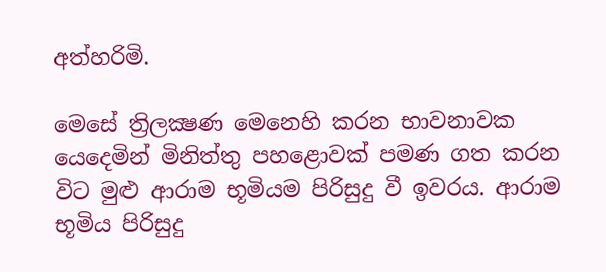අත්හරිමි.

මෙසේ ත්‍රිලක්‍ෂණ මෙනෙහි කරන භාවනාවක යෙදෙමින් මිනිත්තු පහළොවක් පමණ ගත කරන විට මුළු ආරාම භූමියම පිරිසුදු වී ඉවරය. ආරාම භූමිය පිරිසුදු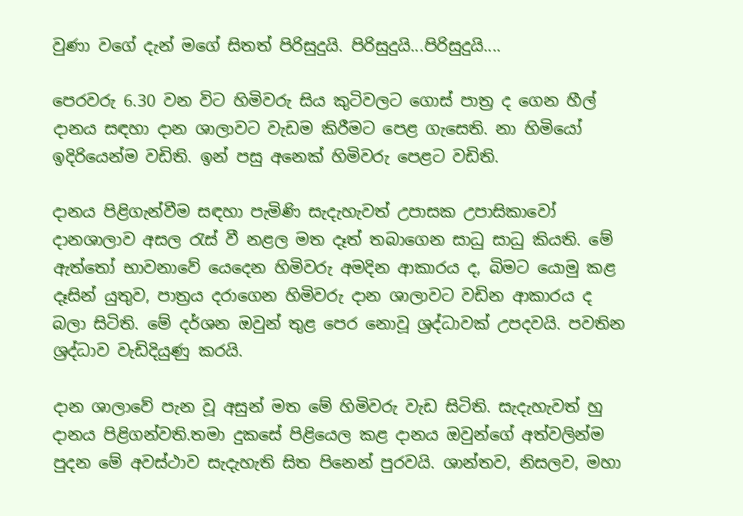වුණා වගේ දැන් මගේ සිතත් පිරිසුදුයි. පිරිසුදුයි...පිරිසුදුයි....

පෙරවරු 6.30 වන විට හිමිවරු සිය කුටිවලට ගොස් පාත්‍ර ද ගෙන හීල් දානය සඳහා දාන ශාලාවට වැඩම කිරීමට පෙළ ගැසෙති. නා හිමියෝ ඉදිරියෙන්ම වඩිති. ඉන් පසු අනෙක් හිමිවරු පෙළට වඩිති.

දානය පිළිගැන්වීම සඳහා පැමිණි සැදැහැවත් උපාසක උපාසිකාවෝ දානශාලාව අසල රැස් වී නළල මත දෑත් තබාගෙන සාධු සාධු කියති. මේ ඇත්තෝ භාවනාවේ යෙදෙන හිමිවරු අමදින ආකාරය ද, බිමට යොමු කළ දෑසින් යුතුව, පාත්‍රය දරාගෙන හිමිවරු දාන ශාලාවට වඩින ආකාරය ද බලා සිටිති. මේ දර්ශන ඔවුන් තුළ පෙර නොවූ ශ්‍රද්ධාවක් උපදවයි. පවතින ශ්‍රද්ධාව වැඩිදියුණු කරයි.

දාන ශාලාවේ පැන වූ අසුන් මත මේ හිමිවරු වැඩ සිටිති. සැදැහැවත් හු දානය පිළිගන්වති.තමා දුකසේ පිළියෙල කළ දානය ඔවුන්ගේ අත්වලින්ම පුදන මේ අවස්ථාව සැදැහැති සිත පිනෙන් පුරවයි. ශාන්තව, නිසලව, මහා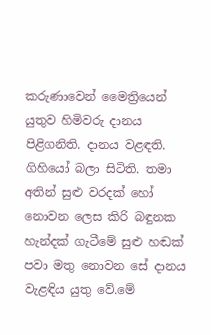කරුණාවෙන් මෛත්‍රියෙන් යුතුව හිමිවරු දානය පිළිගනිති. දානය වළඳති. ගිහියෝ බලා සිටිති. තමා අතින් සුළු වරදක් හෝ නොවන ලෙස කිරි බඳුනක හැන්දක් ගැටීමේ සුළු හඬක් පවා මතු නොවන සේ දානය වැළඳිය යුතු වේ.මේ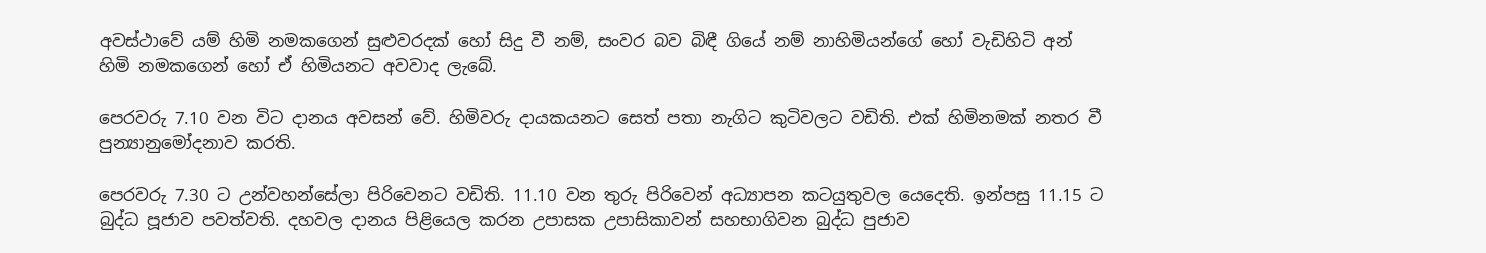අවස්ථාවේ යම් හිමි නමකගෙන් සුළුවරදක් හෝ සිදු වී නම්, සංවර බව බිඳී ගියේ නම් නාහිමියන්ගේ හෝ වැඩිහිටි අන් හිමි නමකගෙන් හෝ ඒ හිමියනට අවවාද ලැබේ.

පෙරවරු 7.10 වන විට දානය අවසන් වේ. හිමිවරු දායකයනට සෙත් පතා නැගිට කුටිවලට වඩිති. එක් හිමිනමක් නතර වී පුන්‍යානුමෝදනාව කරති.

පෙරවරු 7.30 ට උන්වහන්සේලා පිරිවෙනට වඩිති. 11.10 වන තුරු පිරිවෙන් අධ්‍යාපන කටයුතුවල යෙදෙති. ඉන්පසු 11.15 ට බුද්ධ පූජාව පවත්වති. දහවල දානය පිළියෙල කරන උපාසක උපාසිකාවන් සහභාගිවන බුද්ධ පුජාව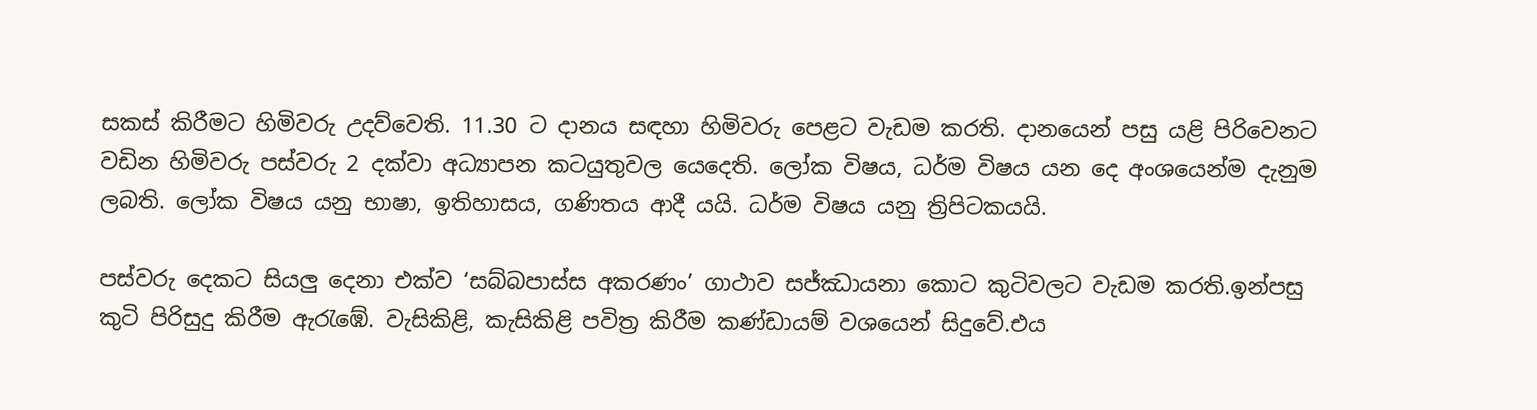සකස් කිරීමට හිමිවරු උදව්වෙති. 11.30 ට දානය සඳහා හිමිවරු පෙළට වැඩම කරති. දානයෙන් පසු යළි පිරිවෙනට වඩින හිමිවරු පස්වරු 2 දක්වා අධ්‍යාපන කටයුතුවල යෙදෙති. ලෝක විෂය, ධර්ම විෂය යන දෙ අංශයෙන්ම දැනුම ලබති. ලෝක විෂය යනු භාෂා, ඉතිහාසය, ගණිතය ආදී යයි. ධර්ම විෂය යනු ත්‍රිපිටකයයි.

පස්වරු දෙකට සියලු දෙනා එක්ව ‘සබ්බපාස්ස අකරණං’ ගාථාව සජ්ඣායනා කොට කුටිවලට වැඩම කරති.ඉන්පසු කුටි පිරිසුදු කිරීම ඇරැඹේ. වැසිකිළි, කැසිකිළි පවිත්‍ර කිරීම කණ්ඩායම් වශයෙන් සිදුවේ.එය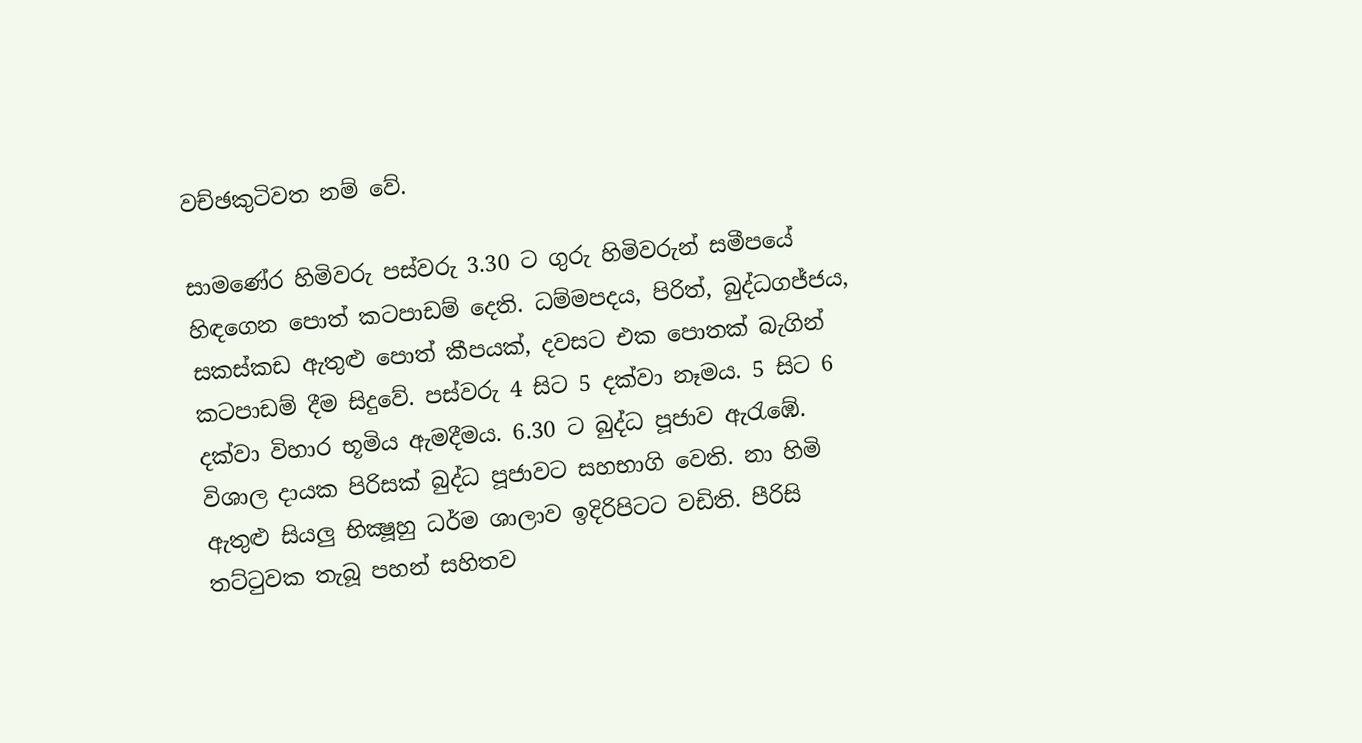වච්ඡකුටිවත නම් වේ.

සාමණේර හිමිවරු පස්වරු 3.30 ට ගුරු හිමිවරුන් සමීපයේ හිඳගෙන පොත් කටපාඩම් දෙති. ධම්මපදය, පිරිත්, බුද්ධගජ්ජය, සකස්කඩ ඇතුළු පොත් කීපයක්, දවසට එක පොතක් බැගින් කටපාඩම් දීම සිදුවේ. පස්වරු 4 සිට 5 දක්වා නෑමය. 5 සිට 6 දක්වා විහාර භූමිය ඇමදීමය. 6.30 ට බුද්ධ පූජාව ඇරැඹේ. විශාල දායක පිරිසක් බුද්ධ පූජාවට සහභාගි වෙති. නා හිමි ඇතුළු සියලු භික්‍ෂූහු ධර්ම ශාලාව ඉදිරිපිටට වඩිති. පීරිසි තට්ටුවක තැබූ පහන් සහිතව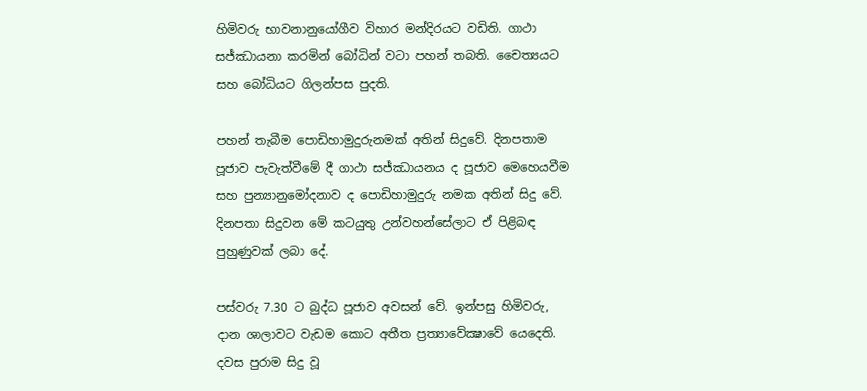හිමිවරු භාවනානුයෝගීව විහාර මන්දිරයට වඩිති. ගාථා සජ්ඣායනා කරමින් බෝධින් වටා පහන් තබති. චෛත්‍යයට සහ බෝධියට ගිලන්පස පුදති.

පහන් තැබීම පොඩිහාමුදුරුනමක් අතින් සිදුවේ. දිනපතාම පූජාව පැවැත්වීමේ දී ගාථා සජ්ඣායනය ද පූජාව මෙහෙයවීම සහ පුන්‍යානුමෝදනාව ද පොඩිහාමුදුරු නමක අතින් සිදු වේ. දිනපතා සිදුවන මේ කටයුතු උන්වහන්සේලාට ඒ පිළිබඳ පුහුණුවක් ලබා දේ.

පස්වරු 7.30 ට බුද්ධ පූජාව අවසන් වේ. ඉන්පසු හිමිවරු, දාන ශාලාවට වැඩම කොට අතීත ප්‍රත්‍යාවේක්‍ෂාවේ යෙදෙති. දවස පුරාම සිදු වූ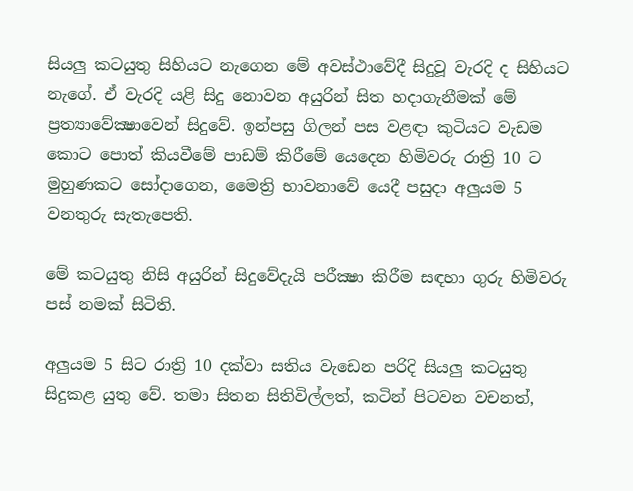සියලු කටයුතු සිහියට නැගෙන මේ අවස්ථාවේදී සිදුවූ වැරදි ද සිහියට නැගේ. ඒ වැරදි යළි සිදු නොවන අයුරින් සිත හදාගැනීමක් මේ ප්‍රත්‍යාවේක්‍ෂාවෙන් සිදුවේ. ඉන්පසු ගිලන් පස වළඳා කුටියට වැඩම කොට පොත් කියවීමේ පාඩම් කිරීමේ යෙදෙන හිමිවරු රාත්‍රි 10 ට මුහුණකට සෝදාගෙන, මෛත්‍රි භාවනාවේ යෙදී පසුදා අලුයම 5 වනතුරු සැතැපෙති.

මේ කටයුතු නිසි අයුරින් සිදුවේදැයි පරීක්‍ෂා කිරීම සඳහා ගුරු හිමිවරු පස් නමක් සිටිති.

අලුයම 5 සිට රාත්‍රි 10 දක්වා සතිය වැඩෙන පරිදි සියලු කටයුතු සිදුකළ යුතු වේ. තමා සිතන සිතිවිල්ලත්, කටින් පිටවන වචනත්,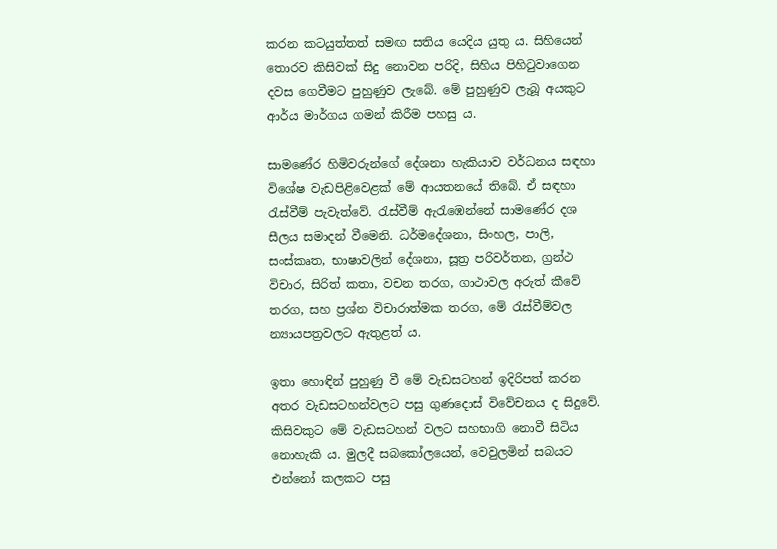කරන කටයුත්තත් සමඟ සතිය යෙදිය යුතු ය. සිහියෙන් තොරව කිසිවක් සිදු නොවන පරිදි, සිහිය පිහිටුවාගෙන දවස ගෙවීමට පුහුණුව ලැබේ. මේ පුහුණුව ලැබූ අයකුට ආර්ය මාර්ගය ගමන් කිරීම පහසු ය.

සාමණේර හිමිවරුන්ගේ දේශනා හැකියාව වර්ධනය සඳහා විශේෂ වැඩපිළිවෙළක් මේ ආයතනයේ තිබේ. ඒ සඳහා රැස්වීම් පැවැත්වේ. රැස්වීම් ඇරැඹෙන්නේ සාමණේර දශ සීලය සමාදන් වීමෙනි. ධර්මදේශනා, සිංහල, පාලි, සංස්කෘත, භාෂාවලින් දේශනා, සූත්‍ර පරිවර්තන, ග්‍රන්ථ විචාර, සිරිත් කතා, වචන තරග, ගාථාවල අරුත් කීවේ තරග, සහ ප්‍රශ්න විචාරාත්මක තරග, මේ රැස්වීම්වල න්‍යායපත්‍රවලට ඇතුළත් ය.

ඉතා හොඳින් පුහුණු වී මේ වැඩසටහන් ඉදිරිපත් කරන අතර වැඩසටහන්වලට පසු ගුණදොස් විවේචනය ද සිදුවේ. කිසිවකුට මේ වැඩසටහන් වලට සහභාගි නොවී සිටිය නොහැකි ය. මුලදී සබකෝලයෙන්, වෙවුලමින් සබයට එන්නෝ කලකට පසු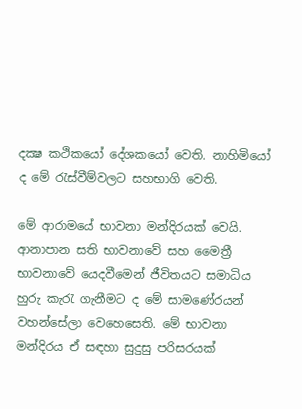දක්‍ෂ කථිකයෝ දේශකයෝ වෙති. නාහිමියෝ ද මේ රැස්වීම්වලට සහභාගි වෙති.

මේ ආරාමයේ භාවනා මන්දිරයක් වෙයි. ආනාපාන සති භාවනාවේ සහ මෛත්‍රී භාවනාවේ යෙදවීමෙන් ජීවිතයට සමාධිය හුරු කැරැ ගැනීමට ද මේ සාමණේරයන් වහන්සේලා වෙහෙසෙති. මේ භාවනා මන්දිරය ඒ සඳහා සුදුසු පරිසරයක්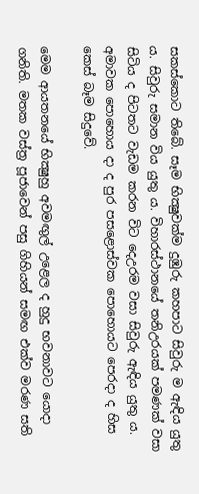සකස්කොට තිබේ. සෑම භික්‍ෂුවක්ම දුඹුරු කහපාට සිවුරු ම ඇඳිය යුතු ය. සිවුරු සමාන විය යුතු ය. විහාරස්ථානයේ තනිඋරයක් පමණක් වසා සිටිය ද පිටතට වැඩම කරන විට දෙඋරම වසා සිවුරු ඇඳිය යුතු ය. අමාවක පොහොය දා ද පුර පසළොස්වක පොහොයට පෙරදා ද හිස කෙස් බෑම සිදුවේ.

මෙම ආයතනයේ භික්‍ෂුහු අවමඟුල් උළෙල ද හුදු භවනාවට යොදා ගනිති. මතක වස්ත්‍ර පූජාවෙන් පසු ගිහියන් සමඟ එක්ව මරණ සති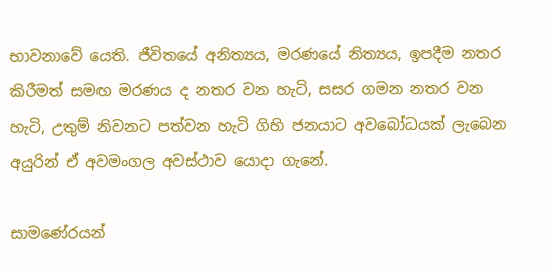භාවනාවේ යෙති. ජීවිතයේ අනිත්‍යය, මරණයේ නිත්‍යය, ඉපදීම නතර කිරීමත් සමඟ මරණය ද නතර වන හැටි, සසර ගමන නතර වන හැටි, උතුම් නිවනට පත්වන හැටි ගිහි ජනයාට අවබෝධයක් ලැබෙන අයුරින් ඒ අවමංගල අවස්ථාව යොදා ගැනේ.

සාමණේරයන්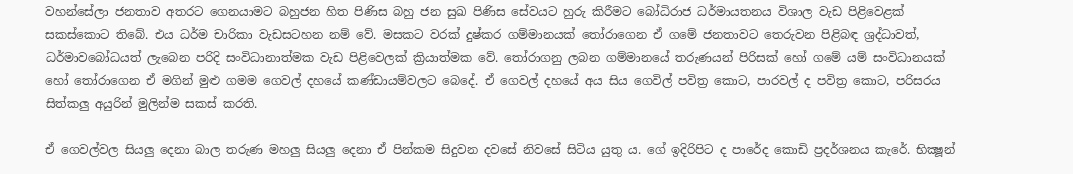වහන්සේලා ජනතාව අතරට ගෙනයාමට බහුජන හිත පිණිස බහු ජන සුඛ පිණිස සේවයට හුරු කිරීමට බෝධිරාජ ධර්මායතනය විශාල වැඩ පිළිවෙළක් සකස්කොට තිබේ. එය ධර්ම චාරිකා වැඩසටහන නම් වේ. මසකට වරක් දුෂ්කර ගම්මානයක් තෝරාගෙන ඒ ගමේ ජනතාවට තෙරුවන පිළිබඳ ශ්‍රද්ධාවත්, ධර්මාවබෝධයත් ලැබෙන පරිදි සංවිධානාත්මක වැඩ පිළිවෙලක් ක්‍රියාත්මක වේ. තෝරාගනු ලබන ගම්මානයේ තරුණයන් පිරිසක් හෝ ගමේ යම් සංවිධානයක් හෝ තෝරාගෙන ඒ මගින් මුළු ගමම ගෙවල් දහයේ කණ්ඩායම්වලට බෙදේ. ඒ ගෙවල් දහයේ අය සිය ගෙවිල් පවිත්‍ර කොට, පාරවල් ද පවිත්‍ර කොට, පරිසරය සිත්කලු අයුරින් මුලින්ම සකස් කරති.

ඒ ගෙවල්වල සියලු දෙනා බාල තරුණ මහලු සියලු දෙනා ඒ පින්කම සිදුවන දවසේ නිවසේ සිටිය යුතු ය. ගේ ඉදිරිපිට ද පාරේද කොඩි ප්‍රදර්ශනය කැරේ. භික්‍ෂූන්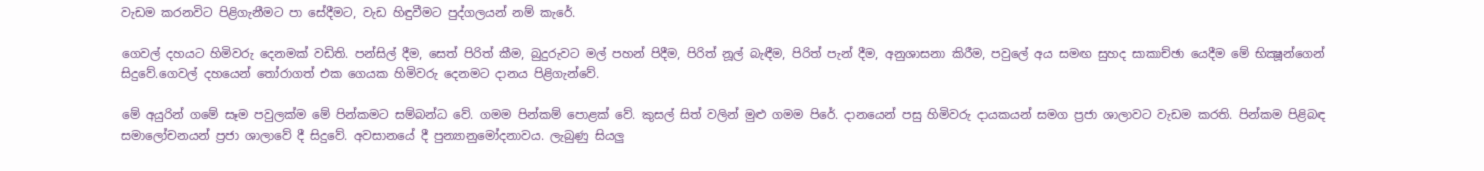වැඩම කරනවිට පිළිගැනීමට පා සේදීමට, වැඩ හිඳුවීමට පුද්ගලයන් නම් කැරේ.

ගෙවල් දහයට හිමිවරු දෙනමක් වඩිති. පන්සිල් දීම, සෙත් පිරිත් කීම, බුදුරුවට මල් පහන් පිදීම, පිරිත් නූල් බැඳීම, පිරිත් පැන් දීම, අනුශාසනා කිරීම, පවුලේ අය සමඟ සුහද සාකාච්ඡා යෙදීම මේ භික්‍ෂූන්ගෙන් සිදුවේ.ගෙවල් දහයෙන් තෝරාගත් එක ගෙයක හිමිවරු දෙනමට දානය පිළිගැන්වේ.

මේ අයුරින් ගමේ සෑම පවුලක්ම මේ පින්කමට සම්බන්ධ වේ. ගමම පින්කම් පොළක් වේ. කුසල් සිත් වලින් මුළු ගමම පිරේ. දානයෙන් පසු හිමිවරු දායකයන් සමග ප්‍රජා ශාලාවට වැඩම කරති. පින්කම පිළිබඳ සමාලෝචනයන් ප්‍රජා ශාලාවේ දී සිදුවේ. අවසානයේ දී පුන්‍යානුමෝදනාවය. ලැබුණු සියලු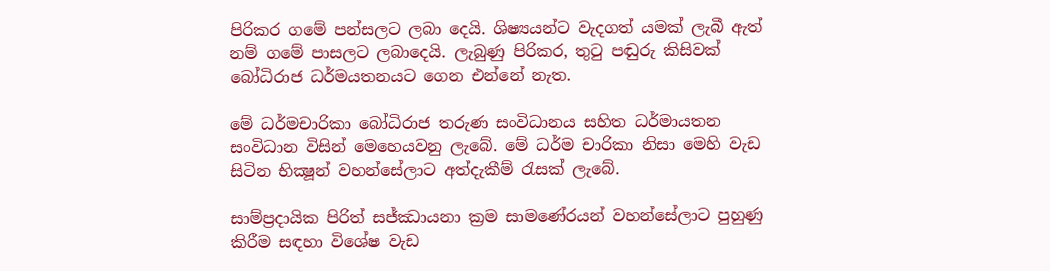පිරිකර ගමේ පන්සලට ලබා දෙයි. ශිෂ්‍යයන්ට වැදගත් යමක් ලැබී ඇත් නම් ගමේ පාසලට ලබාදෙයි. ලැබුණු පිරිකර, තුටු පඬුරු කිසිවක් බෝධිරාජ ධර්මයතනයට ගෙන එන්නේ නැත.

මේ ධර්මචාරිකා බෝධිරාජ තරුණ සංවිධානය සහිත ධර්මායතන සංවිධාන විසින් මෙහෙයවනු ලැබේ. මේ ධර්ම චාරිකා නිසා මෙහි වැඩ සිටින භික්‍ෂූන් වහන්සේලාට අත්දැකීම් රැසක් ලැබේ.

සාම්ප්‍රදායික පිරිත් සජ්ඣායනා ක්‍රම සාමණේරයන් වහන්සේලාට පුහුණු කිරීම සඳහා විශේෂ වැඩ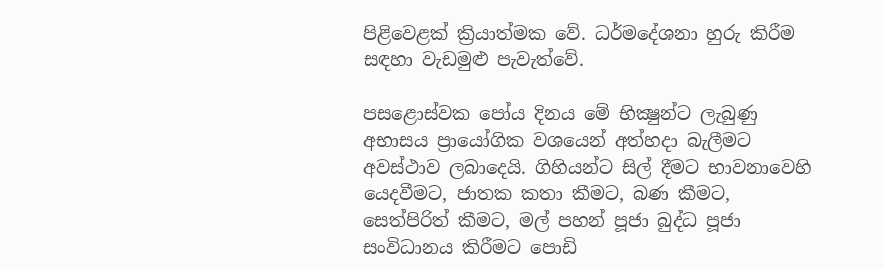පිළිවෙළක් ක්‍රියාත්මක වේ. ධර්මදේශනා හුරු කිරීම සඳහා වැඩමුළු පැවැත්වේ.

පසළොස්වක පෝය දිනය මේ භික්‍ෂුන්ට ලැබුණු අභාසය ප්‍රායෝගික වශයෙන් අත්හදා බැලීමට අවස්ථාව ලබාදෙයි. ගිහියන්ට සිල් දීමට භාවනාවෙහි යෙදවීමට, ජාතක කතා කීමට, බණ කීමට, සෙත්පිරිත් කීමට, මල් පහන් පූජා බුද්ධ පූජා සංවිධානය කිරීමට පොඩි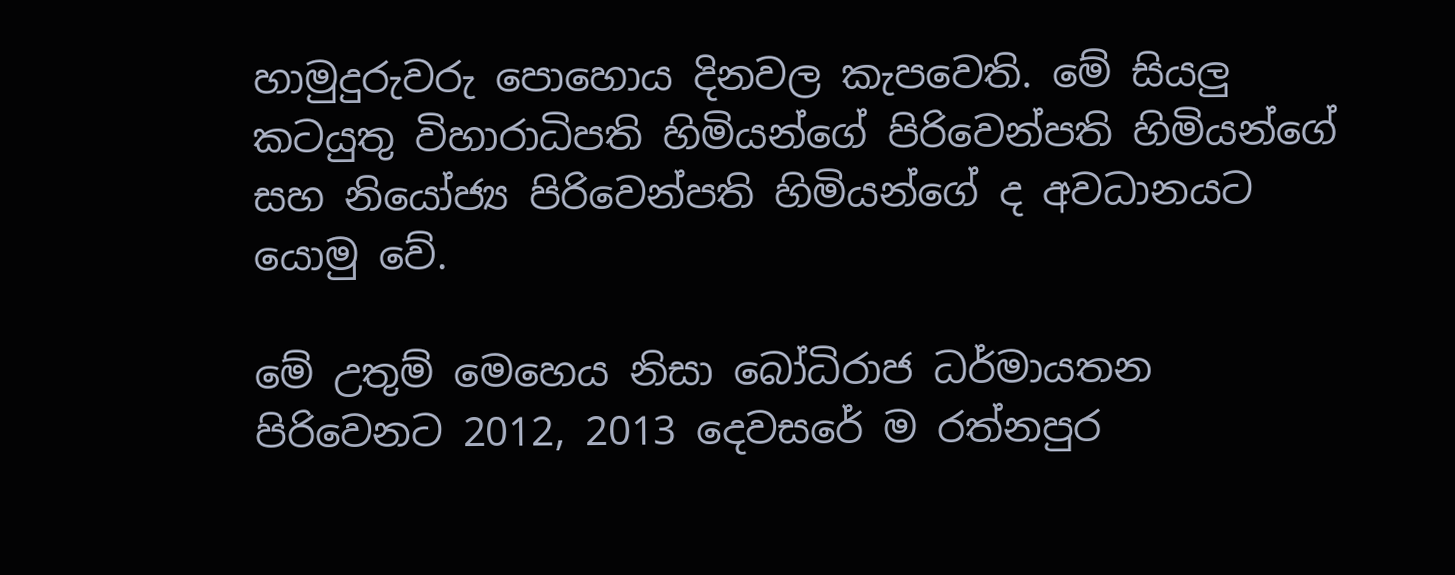හාමුදුරුවරු පොහොය දිනවල කැපවෙති. මේ සියලු කටයුතු විහාරාධිපති හිමියන්ගේ පිරිවෙන්පති හිමියන්ගේ සහ නියෝජ්‍ය පිරිවෙන්පති හිමියන්ගේ ද අවධානයට යොමු වේ.

මේ උතුම් මෙහෙය නිසා බෝධිරාජ ධර්මායතන පිරිවෙනට 2012, 2013 දෙවසරේ ම රත්නපුර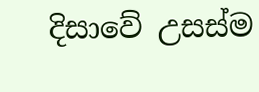දිසාවේ උසස්ම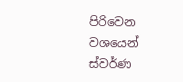පිරිවෙන වශයෙන් ස්වර්ණ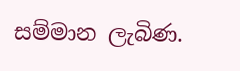සම්මාන ලැබිණ.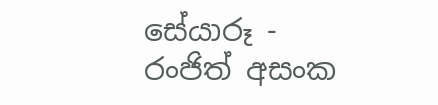සේයාරූ - රංජිත් අසංක